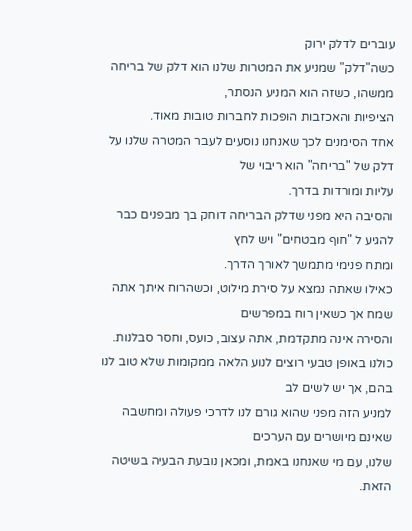עוברים לדלק ירוק
כשה"דלק" שמניע את המטרות שלנו הוא דלק של בריחה ממשהו, כשזה הוא המניע הנסתר,
הציפיות והאכזבות הופכות לחברות טובות מאוד.
אחד הסימנים לכך שאנחנו נוסעים לעבר המטרה שלנו על דלק של "בריחה" הוא ריבוי של
עליות ומורדות בדרך.
והסיבה היא מפני שדלק הבריחה דוחק בך מבפנים כבר להגיע ל "חוף מבטחים" ויש לחץ
ומתח פנימי מתמשך לאורך הדרך.
כאילו שאתה נמצא על סירת מילוט, וכשהרוח איתך אתה שמח אך כשאין רוח במפרשים
והסירה אינה מתקדמת, אתה עצוב, כועס, וחסר סבלנות.
כולנו באופן טבעי רוצים לנוע הלאה ממקומות שלא טוב לנו בהם, אך יש לשים לב
למניע הזה מפני שהוא גורם לנו לדרכי פעולה ומחשבה שאינם מיושרים עם הערכים
שלנו, עם מי שאנחנו באמת, ומכאן נובעת הבעיה בשיטה הזאת.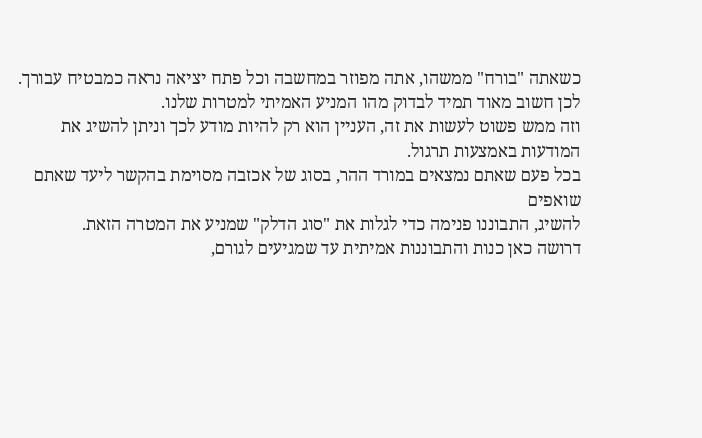כשאתה "בורח" ממשהו, אתה מפוזר במחשבה וכל פתח יציאה נראה כמבטיח עבורך.
לכן חשוב מאוד תמיד לבדוק מהו המניע האמיתי למטרות שלנו.
וזה ממש פשוט לעשות את זה, העניין הוא רק להיות מודע לכך וניתן להשיג את
המודעות באמצעות תרגול.
בכל פעם שאתם נמצאים במורד ההר, בסוג של אכזבה מסוימת בהקשר ליעד שאתם שואפים
להשיג, התבוננו פנימה כדי לגלות את "סוג הדלק" שמניע את המטרה הזאת.
דרושה כאן כנות והתבוננות אמיתית עד שמגיעים לגורם,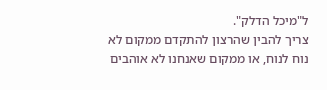ל"מיכל הדלק".
צריך להבין שהרצון להתקדם ממקום לא נוח לנוח, או ממקום שאנחנו לא אוהבים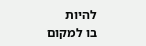להיות
בו למקום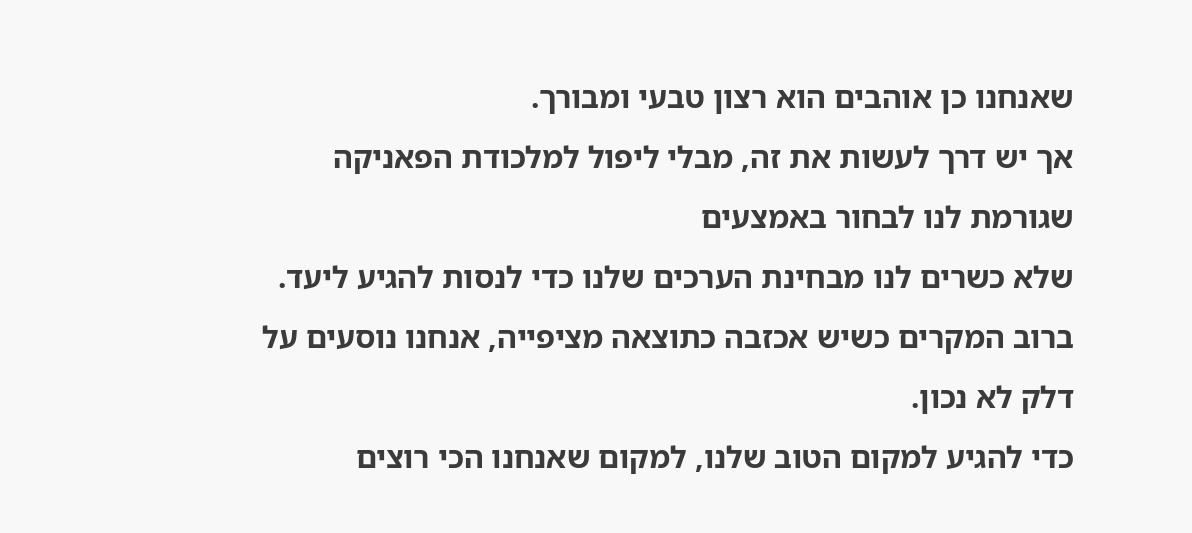שאנחנו כן אוהבים הוא רצון טבעי ומבורך.
אך יש דרך לעשות את זה, מבלי ליפול למלכודת הפאניקה שגורמת לנו לבחור באמצעים
שלא כשרים לנו מבחינת הערכים שלנו כדי לנסות להגיע ליעד.
ברוב המקרים כשיש אכזבה כתוצאה מציפייה, אנחנו נוסעים על דלק לא נכון.
כדי להגיע למקום הטוב שלנו, למקום שאנחנו הכי רוצים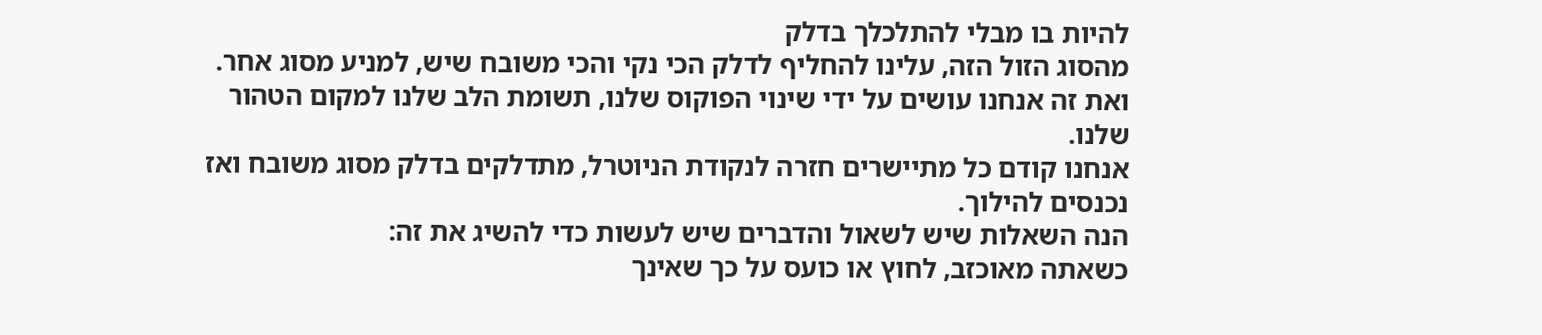להיות בו מבלי להתלכלך בדלק
מהסוג הזול הזה, עלינו להחליף לדלק הכי נקי והכי משובח שיש, למניע מסוג אחר.
ואת זה אנחנו עושים על ידי שינוי הפוקוס שלנו, תשומת הלב שלנו למקום הטהור
שלנו.
אנחנו קודם כל מתיישרים חזרה לנקודת הניוטרל, מתדלקים בדלק מסוג משובח ואז
נכנסים להילוך.
הנה השאלות שיש לשאול והדברים שיש לעשות כדי להשיג את זה:
כשאתה מאוכזב, לחוץ או כועס על כך שאינך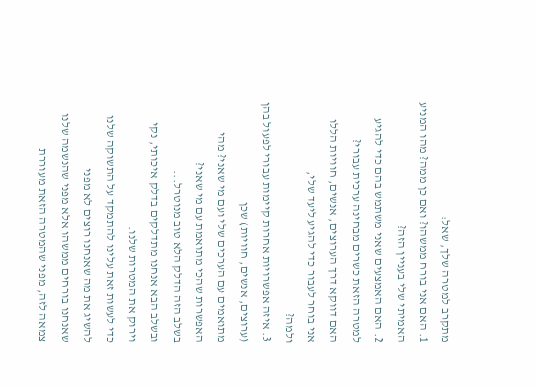מתקרב למטרה שלך, שאל:
1. האם אני בורח ממשהו? ואם כן ממה? מהו המניע האמיתי שלי בעניין הזה?
2. האם האמצעים שאני משתמש בהם כדי להגיע למטרה הזאת כשרים מבחינה ערכית עבורי?
האם דווקא דרך הערוצים, אנשים, חוויות הללו אני בוחר לעבור כדי להגיע ליעד שלי,
ולמה?
3. איזה אפשרויות אחרות קיימות עבורי לפעול בהן (ערוצים, אנשים, חוויות) שכן
מתואמים עם הערכים שלי ועם מי שאני? מהי האפשרות שהכי מתואמת עם מי שאני?
בשלב הזה הדלק הלא טוב מנוטרל...
ובשלב הבא אנחנו מתדלקים בדלק איכותי, נקי וירוק את המטרות שלנו.
כדי לעשות זאת עלינו להתמקד על התשוקה שלנו להשיג את מה שאנחנו רוצים לא מפני
שאנחנו בורחים ממשהו אלא מפני שהנשמה שלנו צמאה לזה, מפני שהמטרה הזאת מעוררת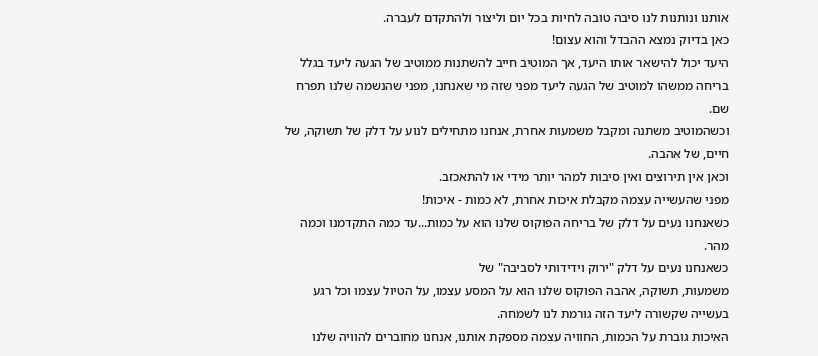אותנו ונותנות לנו סיבה טובה לחיות בכל יום וליצור ולהתקדם לעברה.
כאן בדיוק נמצא ההבדל והוא עצום!
היעד יכול להישאר אותו היעד, אך המוטיב חייב להשתנות ממוטיב של הגעה ליעד בגלל
בריחה ממשהו למוטיב של הגעה ליעד מפני שזה מי שאנחנו, מפני שהנשמה שלנו תפרח
שם.
וכשהמוטיב משתנה ומקבל משמעות אחרת, אנחנו מתחילים לנוע על דלק של תשוקה, של
חיים, של אהבה.
וכאן אין תירוצים ואין סיבות למהר יותר מידי או להתאכזב.
מפני שהעשייה עצמה מקבלת איכות אחרת, לא כמות - איכות!
כשאנחנו נעים על דלק של בריחה הפוקוס שלנו הוא על כמות...עד כמה התקדמנו וכמה
מהר.
כשאנחנו נעים על דלק "ירוק וידידותי לסביבה" של
משמעות, תשוקה, אהבה הפוקוס שלנו הוא על המסע עצמו, על הטיול עצמו וכל רגע
בעשייה שקשורה ליעד הזה גורמת לנו לשמחה.
האיכות גוברת על הכמות, החוויה עצמה מספקת אותנו, אנחנו מחוברים להוויה שלנו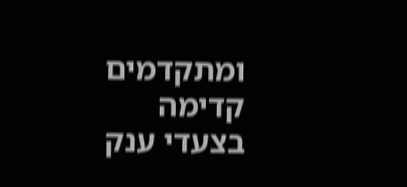ומתקדמים קדימה בצעדי ענק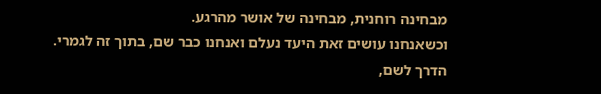מבחינה רוחנית, מבחינה של אושר מהרגע.
וכשאנחנו עושים זאת היעד נעלם ואנחנו כבר שם, בתוך זה לגמרי.
הדרך לשם,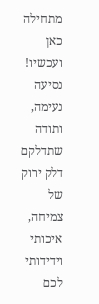מתחילה כאן ועכשיו!
נסיעה נעימה, ותודה שתדלקם דלק ירוק של צמיחה, איכותי וידידותי לכם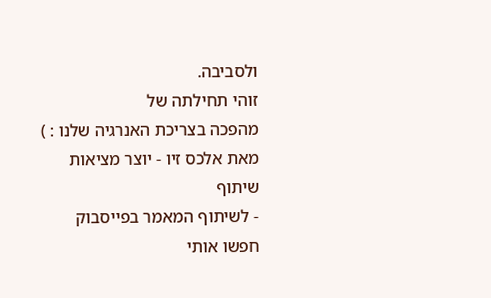ולסביבה.
זוהי תחילתה של
מהפכה בצריכת האנרגיה שלנו : )
מאת אלכס זיו - יוצר מציאות
שיתוף
- לשיתוף המאמר בפייסבוק
חפשו אותי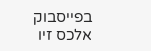בפייסבוק
אלכס זיו